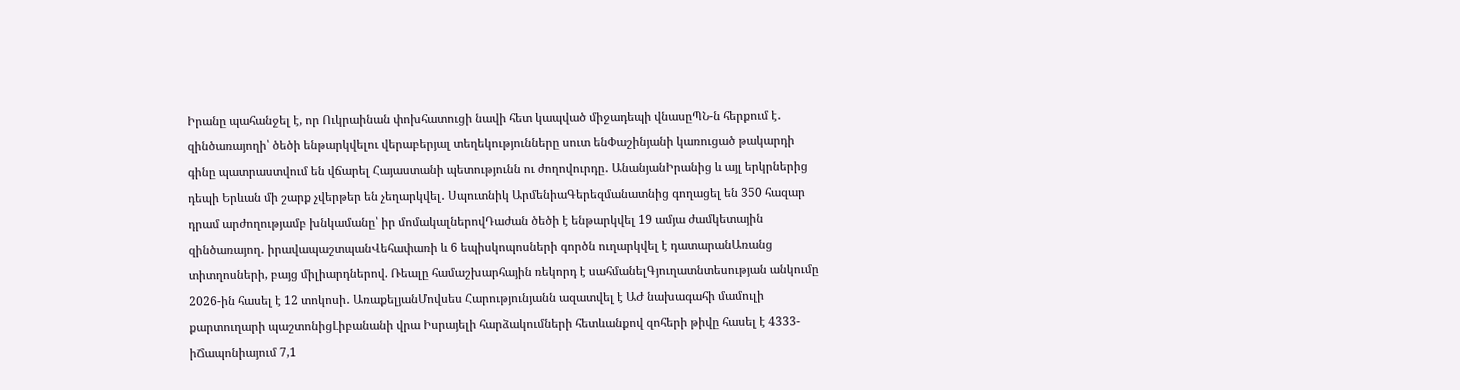Իրանը պահանջել է, որ Ուկրաինան փոխհատուցի նավի հետ կապված միջադեպի վնասըՊՆ-ն հերքում է․ զինծառայողի՝ ծեծի ենթարկվելու վերաբերյալ տեղեկությունները սուտ ենՓաշինյանի կառուցած թակարդի գինը պատրաստվում են վճարել Հայաստանի պետությունն ու ժողովուրդը․ ԱնանյանԻրանից և այլ երկրներից դեպի Երևան մի շարք չվերթեր են չեղարկվել․ Սպուտնիկ ԱրմենիաԳերեզմանատնից գողացել են 350 հազար դրամ արժողությամբ խնկամանը՝ իր մոմակալներովԴաժան ծեծի է ենթարկվել 19 ամյա ժամկետային զինծառայող․ իրավապաշտպանՎեհափառի և 6 եպիսկոպոսների գործն ուղարկվել է դատարանԱռանց տիտղոսների, բայց միլիարդներով. Ռեալը համաշխարհային ռեկորդ է սահմանելԳյուղատնտեսության անկումը 2026-ին հասել է 12 տոկոսի․ ԱռաքելյանՄովսես Հարությունյանն ազատվել է ԱԺ նախագահի մամուլի քարտուղարի պաշտոնիցԼիբանանի վրա Իսրայելի հարձակումների հետևանքով զոհերի թիվը հասել է 4333-իՃապոնիայում 7,1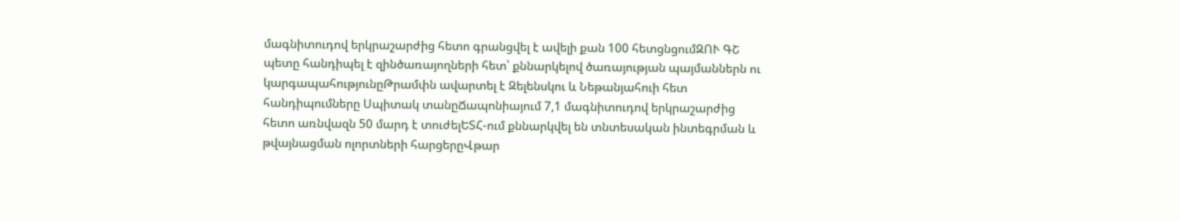մագնիտուդով երկրաշարժից հետո գրանցվել է ավելի քան 100 հետցնցումԶՈՒ ԳՇ պետը հանդիպել է զինծառայողների հետ՝ քննարկելով ծառայության պայմաններն ու կարգապահությունըԹրամփն ավարտել է Զելենսկու և Նեթանյահուի հետ հանդիպումները Սպիտակ տանըՃապոնիայում 7,1 մագնիտուդով երկրաշարժից հետո առնվազն 50 մարդ է տուժելԵՏՀ-ում քննարկվել են տնտեսական ինտեգրման և թվայնացման ոլորտների հարցերըՎթար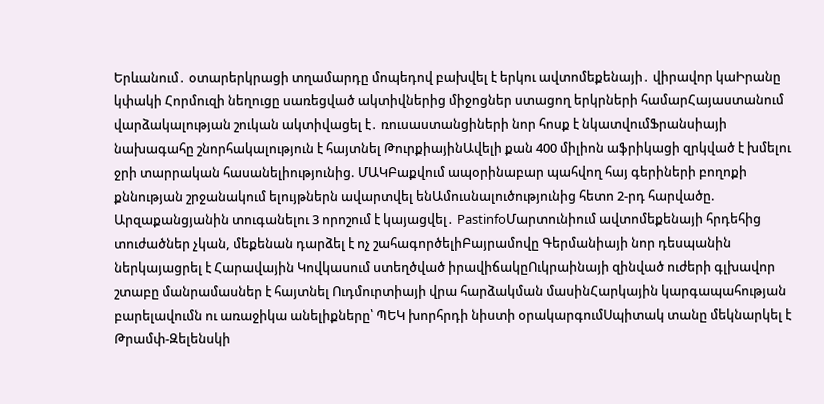Երևանում․ օտարերկրացի տղամարդը մոպեդով բախվել է երկու ավտոմեքենայի․ վիրավոր կաԻրանը կփակի Հորմուզի նեղուցը սառեցված ակտիվներից միջոցներ ստացող երկրների համարՀայաստանում վարձակալության շուկան ակտիվացել է․ ռուսաստանցիների նոր հոսք է նկատվումՖրանսիայի նախագահը շնորհակալություն է հայտնել ԹուրքիայինԱվելի քան 400 միլիոն աֆրիկացի զրկված է խմելու ջրի տարրական հասանելիությունից. ՄԱԿԲաքվում ապօրինաբար պահվող հայ գերիների բողոքի քննության շրջանակում ելույթներն ավարտվել ենԱմուսնալուծությունից հետո 2-րդ հարվածը. Արզաքանցյանին տուգանելու 3 որոշում է կայացվել․ PastinfoՄարտունիում ավտոմեքենայի հրդեհից տուժածներ չկան, մեքենան դարձել է ոչ շահագործելիԲայրամովը Գերմանիայի նոր դեսպանին ներկայացրել է Հարավային Կովկասում ստեղծված իրավիճակըՈւկրաինայի զինված ուժերի գլխավոր շտաբը մանրամասներ է հայտնել Ուդմուրտիայի վրա հարձակման մասինՀարկային կարգապահության բարելավումն ու առաջիկա անելիքները՝ ՊԵԿ խորհրդի նիստի օրակարգումՍպիտակ տանը մեկնարկել է Թրամփ-Զելենսկի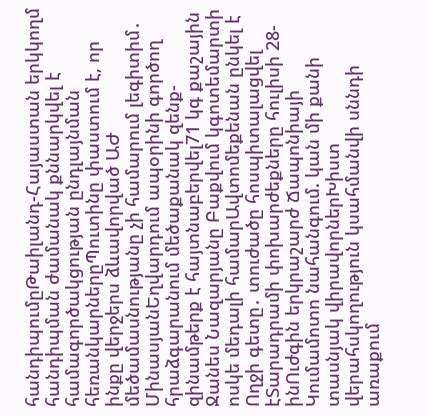հանդիպումըԹաիլանդ-Հայաստան երկկողմ հանդիպման ժամանակ քննարկվել է համագործակցության ընդլայնման հեռանկարներըՊուտինը փաստում է, որ ինքը վերջերս ձևավորված ԱԺ մեծամասնությանը չի համարում լեգիտիմ․ ՄինասյանԵղվարդում ապօրինի գործող հրաձգարանում մեծաքանակ զենք-զինամթերք է հայտնաբերվել71 կգ քաշային Ջանես Նազարյանը Բաքվում կգոտեմարտի ոսկե մեդալի համարԱվտոմեքենան ընկել է Ողջի գետը․ տուժածը հոսպիտալացվել էՏարադրամի փոխարժեքները հուլիսի 28-ինՈւժգին երկրաշարժ Ճապոնիայի Կումամոտո նահանգում. կան մի քանի տասնյակ վիրավորներԽիստ վերահսկողություն կսահմանվի սննդի առաքում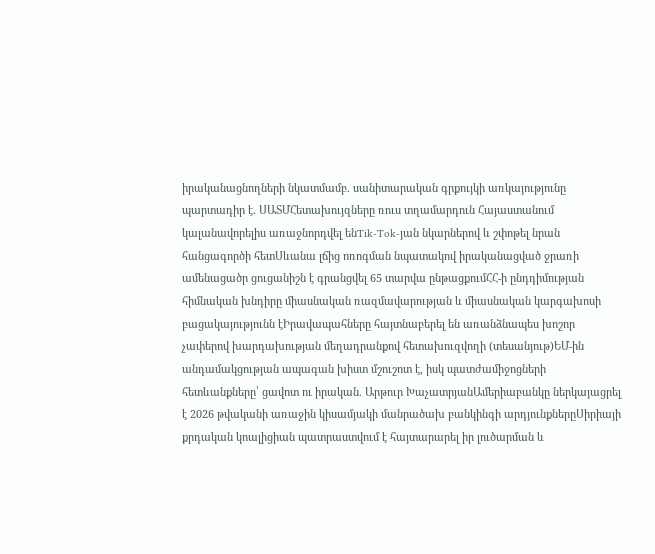իրականացնողների նկատմամբ. սանիտարական գրքույկի առկայությունը պարտադիր է. ՍԱՏՄՀետախույզները ռուս տղամարդուն Հայաստանում կալանավորելիս առաջնորդվել ենTik-Tok-յան նկարներով և շփոթել նրան հանցագործի հետՍևանա լճից ոռոգման նպատակով իրականացված ջրառի ամենացածր ցուցանիշն է գրանցվել 65 տարվա ընթացքումՀՀ-ի ընդդիմության հիմնական խնդիրը միասնական ռազմավարության և միասնական կարգախոսի բացակայությունն էԻրավապահները հայտնաբերել են առանձնապես խոշոր չափերով խարդախության մեղադրանքով հետախուզվողի (տեսանյութ)ԵՄ-ին անդամակցության ապագան խիստ մշուշոտ է, իսկ պատժամիջոցների հետևանքները՝ ցավոտ ու իրական. Արթուր ԽաչատրյանԱմերիաբանկը ներկայացրել է 2026 թվականի առաջին կիսամյակի մանրածախ բանկինգի արդյունքներըՍիրիայի քրդական կոալիցիան պատրաստվում է հայտարարել իր լուծարման և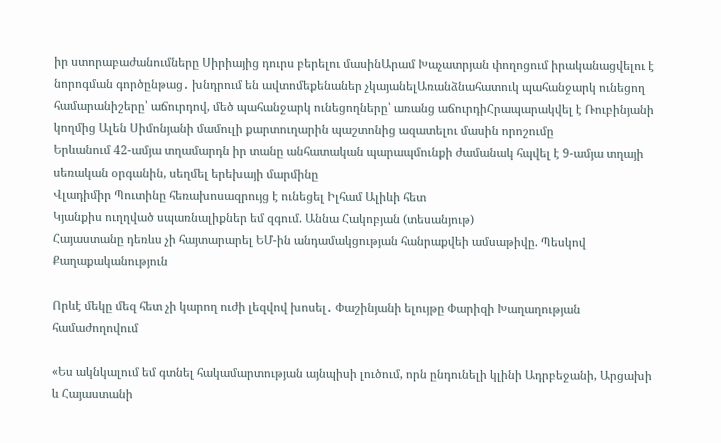իր ստորաբաժանումները Սիրիայից դուրս բերելու մասինԱրամ Խաչատրյան փողոցում իրականացվելու է նորոգման գործընթաց․ խնդրում են ավտոմեքենաներ չկայանելԱռանձնահատուկ պահանջարկ ունեցող համարանիշերը՝ աճուրդով, մեծ պահանջարկ ունեցողները՝ առանց աճուրդիՀրապարակվել է Ռուբինյանի կողմից Ալեն Սիմոնյանի մամուլի քարտուղարին պաշտոնից ազատելու մասին որոշումը
Երևանում 42-ամյա տղամարդն իր տանը անհատական պարապմունքի ժամանակ հպվել է 9-ամյա տղայի սեռական օրգանին, սեղմել երեխայի մարմինը
Վլադիմիր Պուտինը հեռախոսազրույց է ունեցել Իլհամ Ալիևի հետ
Կյանքիս ուղղված սպառնալիքներ եմ զգում. Աննա Հակոբյան (տեսանյութ)
Հայաստանը դեռևս չի հայտարարել ԵՄ-ին անդամակցության հանրաքվեի ամսաթիվը. Պեսկով
Քաղաքականություն

Որևէ մեկը մեզ հետ չի կարող ուժի լեզվով խոսել․ Փաշինյանի ելույթը Փարիզի Խաղաղության համաժողովում

«Ես ակնկալում եմ գտնել հակամարտության այնպիսի լուծում, որն ընդունելի կլինի Ադրբեջանի, Արցախի և Հայաստանի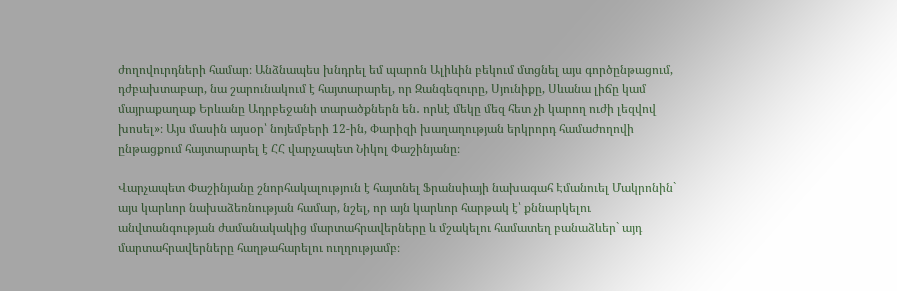ժողովուրդների համար։ Անձնապես խնդրել եմ պարոն Ալիևին բեկում մտցնել այս գործընթացում, դժբախտաբար, նա շարունակում է հայտարարել, որ Զանգեզուրը, Սյունիքը, Սևանա լիճը կամ մայրաքաղաք Երևանը Ադրբեջանի տարածքներն են․ որևէ մեկը մեզ հետ չի կարող ուժի լեզվով խոսել»։ Այս մասին այսօր՝ նոյեմբերի 12-ին, Փարիզի խաղաղության երկրորդ համաժողովի ընթացքում հայտարարել է ՀՀ վարչապետ Նիկոլ Փաշինյանը։

Վարչապետ Փաշինյանը շնորհակալություն է հայտնել Ֆրանսիայի նախագահ Էմանուել Մակրոնին` այս կարևոր նախաձեռնության համար, նշել, որ այն կարևոր հարթակ է՝ քննարկելու անվտանգության ժամանակակից մարտահրավերները և մշակելու համատեղ բանաձևեր` այդ մարտահրավերները հաղթահարելու ուղղությամբ։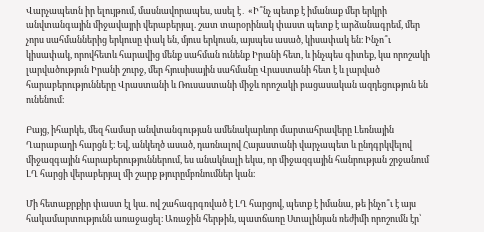Վարչապետն իր ելույթում, մասնավորապես, ասել է․ «Ի՞նչ պետք է իմանաք մեր երկրի անվտանգային միջավայրի վերաբերյալ. շատ տարօրինակ փաստ պետք է արձանագրեմ, մեր չորս սահմաններից երկուսը փակ են, մյուս երկուսն, այսպես ասած, կիսափակ են։ Ինչո՞ւ կիսափակ, որովհետև հարավից մենք սահման ունենք Իրանի հետ, և ինչպես գիտեք, կա որոշակի լարվածություն Իրանի շուրջ, մեր հյուսիսային սահմանը Վրաստանի հետ է և լարված հարաբերությունները Վրաստանի և Ռուսաստանի միջև որոշակի բացասական ազդեցություն են ունենում։

Բայց, իհարկե, մեզ համար անվտանգության ամենակարևոր մարտահրավերը Լեռնային Ղարաբաղի հարցն է։ Եվ, անկեղծ ասած, դառնալով Հայաստանի վարչապետ և ընդգրկվելով միջազգային հարաբերություններում, ես անակնալի եկա, որ միջազգային հանրության շրջանում ԼՂ հարցի վերաբերյալ մի շարք թյուրըմբռնումներ կան։

Մի հետաքրքիր փաստ էլ կա. ով շահագրգռված է ԼՂ հարցով, պետք է իմանա, թե ինչո՞ւ է այս հակամարտությունն առաջացել։ Առաջին հերթին, պատճառը Ստալինյան ռեժիմի որոշումն էր՝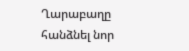Ղարաբաղը հանձնել նոր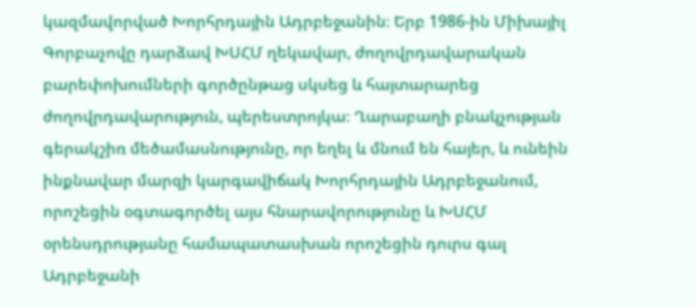կազմավորված Խորհրդային Ադրբեջանին։ Երբ 1986-ին Միխայիլ Գորբաչովը դարձավ ԽՍՀՄ ղեկավար, ժողովրդավարական բարեփոխումների գործընթաց սկսեց և հայտարարեց ժողովրդավարություն, պերեստրոյկա։ Ղարաբաղի բնակչության գերակշիռ մեծամասնությունը, որ եղել և մնում են հայեր, և ունեին ինքնավար մարզի կարգավիճակ Խորհրդային Ադրբեջանում, որոշեցին օգտագործել այս հնարավորությունը և ԽՍՀՄ օրենսդրությանը համապատասխան որոշեցին դուրս գալ Ադրբեջանի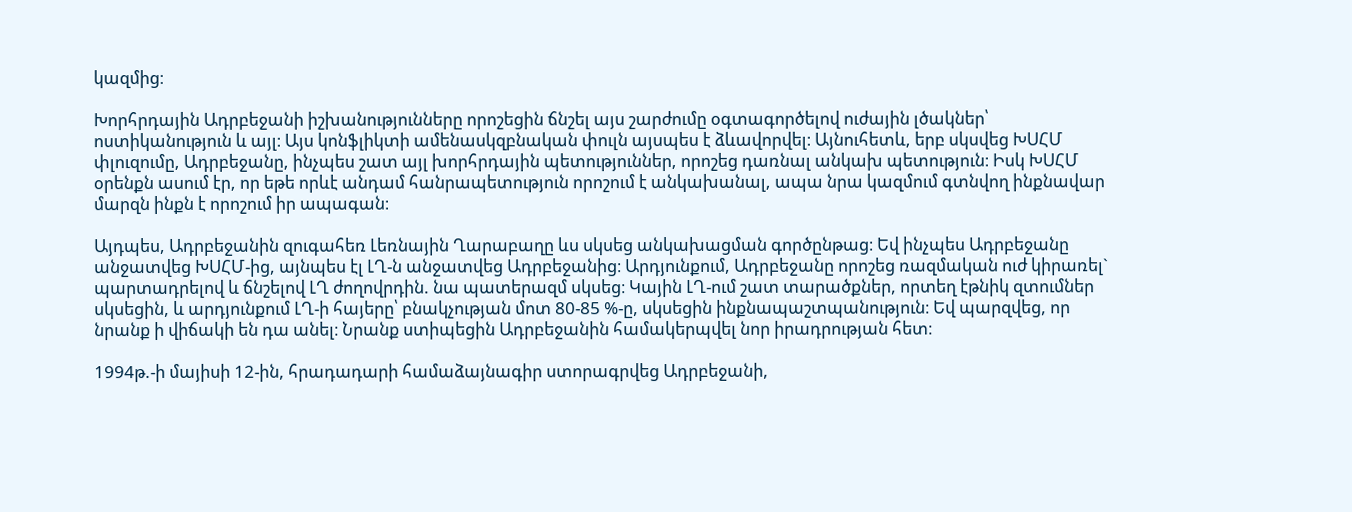կազմից։

Խորհրդային Ադրբեջանի իշխանությունները որոշեցին ճնշել այս շարժումը օգտագործելով ուժային լծակներ՝ ոստիկանություն և այլ։ Այս կոնֆլիկտի ամենասկզբնական փուլն այսպես է ձևավորվել։ Այնուհետև, երբ սկսվեց ԽՍՀՄ փլուզումը, Ադրբեջանը, ինչպես շատ այլ խորհրդային պետություններ, որոշեց դառնալ անկախ պետություն։ Իսկ ԽՍՀՄ օրենքն ասում էր, որ եթե որևէ անդամ հանրապետություն որոշում է անկախանալ, ապա նրա կազմում գտնվող ինքնավար մարզն ինքն է որոշում իր ապագան։

Այդպես, Ադրբեջանին զուգահեռ Լեռնային Ղարաբաղը ևս սկսեց անկախացման գործընթաց։ Եվ ինչպես Ադրբեջանը անջատվեց ԽՍՀՄ-ից, այնպես էլ ԼՂ-ն անջատվեց Ադրբեջանից։ Արդյունքում, Ադրբեջանը որոշեց ռազմական ուժ կիրառել` պարտադրելով և ճնշելով ԼՂ ժողովրդին. նա պատերազմ սկսեց։ Կային ԼՂ-ում շատ տարածքներ, որտեղ էթնիկ զտումներ սկսեցին, և արդյունքում ԼՂ-ի հայերը՝ բնակչության մոտ 80-85 %-ը, սկսեցին ինքնապաշտպանություն։ Եվ պարզվեց, որ նրանք ի վիճակի են դա անել։ Նրանք ստիպեցին Ադրբեջանին համակերպվել նոր իրադրության հետ։

1994թ.-ի մայիսի 12-ին, հրադադարի համաձայնագիր ստորագրվեց Ադրբեջանի,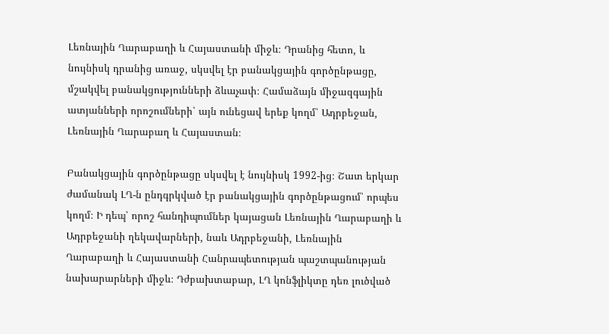Լեռնային Ղարաբաղի և Հայաստանի միջև։ Դրանից հետո, և նույնիսկ դրանից առաջ, սկսվել էր բանակցային գործընթացը, մշակվել բանակցությունների ձևաչափ։ Համաձայն միջազգային ատյանների որոշումների՝ այն ունեցավ երեք կողմ՝ Ադրբեջան, Լեռնային Ղարաբաղ և Հայաստան։

Բանակցային գործընթացը սկսվել է նույնիսկ 1992-ից։ Շատ երկար ժամանակ ԼՂ-ն ընդգրկված էր բանակցային գործընթացում՝ որպես կողմ։ Ի դեպ՝ որոշ հանդիպումներ կայացան Լեռնային Ղարաբաղի և Ադրբեջանի ղեկավարների, նաև Ադրբեջանի, Լեռնային Ղարաբաղի և Հայաստանի Հանրապետության պաշտպանության նախարարների միջև։ Դժբախտաբար, ԼՂ կոնֆլիկտը դեռ լուծված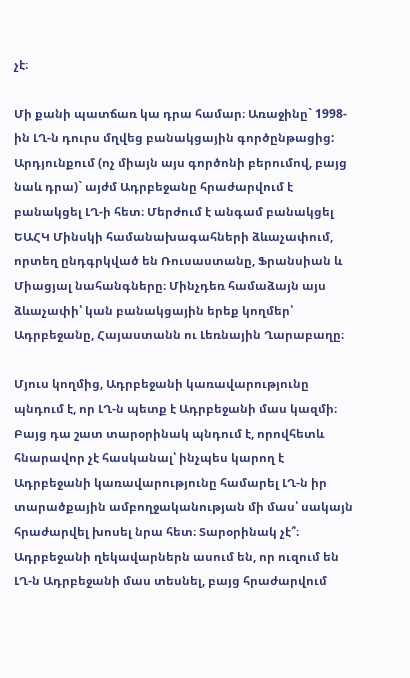չէ։

Մի քանի պատճառ կա դրա համար։ Առաջինը` 1998-ին ԼՂ-ն դուրս մղվեց բանակցային գործընթացից: Արդյունքում (ոչ միայն այս գործոնի բերումով, բայց նաև դրա)` այժմ Ադրբեջանը հրաժարվում է բանակցել ԼՂ-ի հետ։ Մերժում է անգամ բանակցել ԵԱՀԿ Մինսկի համանախագահների ձևաչափում, որտեղ ընդգրկված են Ռուսաստանը, Ֆրանսիան և Միացյալ նահանգները։ Մինչդեռ համաձայն այս ձևաչափի՝ կան բանակցային երեք կողմեր՝ Ադրբեջանը, Հայաստանն ու Լեռնային Ղարաբաղը։

Մյուս կողմից, Ադրբեջանի կառավարությունը պնդում է, որ ԼՂ-ն պետք է Ադրբեջանի մաս կազմի։ Բայց դա շատ տարօրինակ պնդում է, որովհետև հնարավոր չէ հասկանալ՝ ինչպես կարող է Ադրբեջանի կառավարությունը համարել ԼՂ-ն իր տարածքային ամբողջականության մի մաս՝ սակայն հրաժարվել խոսել նրա հետ։ Տարօրինակ չէ՞։ Ադրբեջանի ղեկավարներն ասում են, որ ուզում են ԼՂ-ն Ադրբեջանի մաս տեսնել, բայց հրաժարվում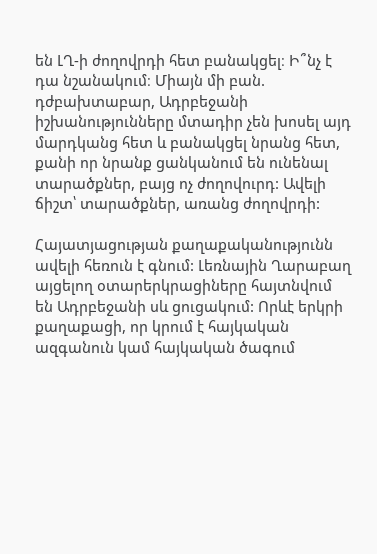են ԼՂ-ի ժողովրդի հետ բանակցել։ Ի՞նչ է դա նշանակում։ Միայն մի բան. դժբախտաբար, Ադրբեջանի իշխանությունները մտադիր չեն խոսել այդ մարդկանց հետ և բանակցել նրանց հետ, քանի որ նրանք ցանկանում են ունենալ տարածքներ, բայց ոչ ժողովուրդ: Ավելի ճիշտ՝ տարածքներ, առանց ժողովրդի:

Հայատյացության քաղաքականությունն ավելի հեռուն է գնում: Լեռնային Ղարաբաղ այցելող օտարերկրացիները հայտնվում են Ադրբեջանի սև ցուցակում: Որևէ երկրի քաղաքացի, որ կրում է հայկական ազգանուն կամ հայկական ծագում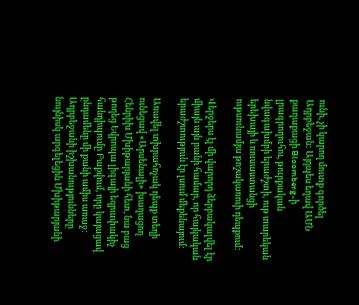ունի, չի կարող մուտք գործել Ադրբեջան: Այդպես եղավ ԱՄՆ քաղաքացի Bloomberg-ի լրագրողուհու, թուրքական նվագախմբի երաժշտի, ութ տարեկան երեխայի և ռուսաստանցի ութսունամյա թոշակառուի դեպքում:

Վերջերս էլ մի վարորդ ձերբակալվել էր միայն այն բանի համար, որ հայկական երաժշտություն էր լսում մեքենայում:

Առավել տխրահռչակ դեպք տեղի ունեցավ «Արսենալի» խաղացող Հենրիխ Մխիթարյանի հետ, նա բաց թողեց Եվրոպա լիգայի եզրափակիչ հանդիպումը Բաքվում, որը կայացավ ընդամենը մի քանի ամիս առաջ: Ադրբեջանի իշխանությունները նույնիսկ արգելեցին Մխիթարյանի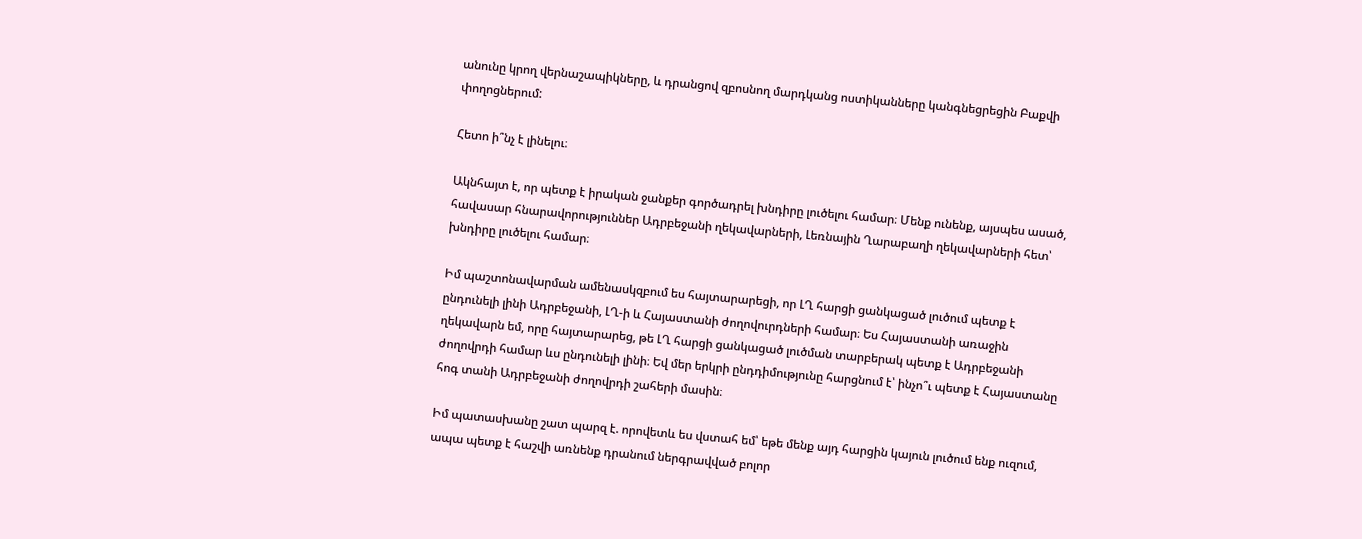անունը կրող վերնաշապիկները, և դրանցով զբոսնող մարդկանց ոստիկանները կանգնեցրեցին Բաքվի փողոցներում:

Հետո ի՞նչ է լինելու։

Ակնհայտ է, որ պետք է իրական ջանքեր գործադրել խնդիրը լուծելու համար։ Մենք ունենք, այսպես ասած, հավասար հնարավորություններ Ադրբեջանի ղեկավարների, Լեռնային Ղարաբաղի ղեկավարների հետ՝ խնդիրը լուծելու համար։

Իմ պաշտոնավարման ամենասկզբում ես հայտարարեցի, որ ԼՂ հարցի ցանկացած լուծում պետք է ընդունելի լինի Ադրբեջանի, ԼՂ-ի և Հայաստանի ժողովուրդների համար։ Ես Հայաստանի առաջին ղեկավարն եմ, որը հայտարարեց, թե ԼՂ հարցի ցանկացած լուծման տարբերակ պետք է Ադրբեջանի ժողովրդի համար ևս ընդունելի լինի։ Եվ մեր երկրի ընդդիմությունը հարցնում է՝ ինչո՞ւ պետք է Հայաստանը հոգ տանի Ադրբեջանի ժողովրդի շահերի մասին։

Իմ պատասխանը շատ պարզ է. որովետև ես վստահ եմ՝ եթե մենք այդ հարցին կայուն լուծում ենք ուզում, ապա պետք է հաշվի առնենք դրանում ներգրավված բոլոր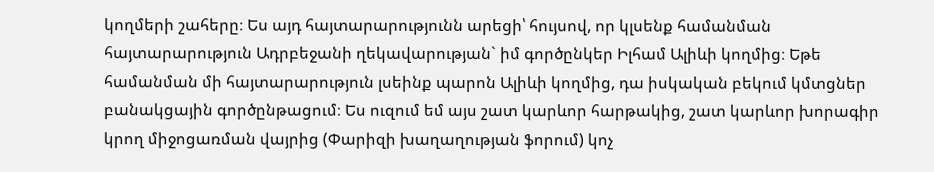կողմերի շահերը։ Ես այդ հայտարարությունն արեցի՝ հույսով, որ կլսենք համանման հայտարարություն Ադրբեջանի ղեկավարության` իմ գործընկեր Իլհամ Ալիևի կողմից։ Եթե համանման մի հայտարարություն լսեինք պարոն Ալիևի կողմից, դա իսկական բեկում կմտցներ բանակցային գործընթացում։ Ես ուզում եմ այս շատ կարևոր հարթակից, շատ կարևոր խորագիր կրող միջոցառման վայրից (Փարիզի խաղաղության ֆորում) կոչ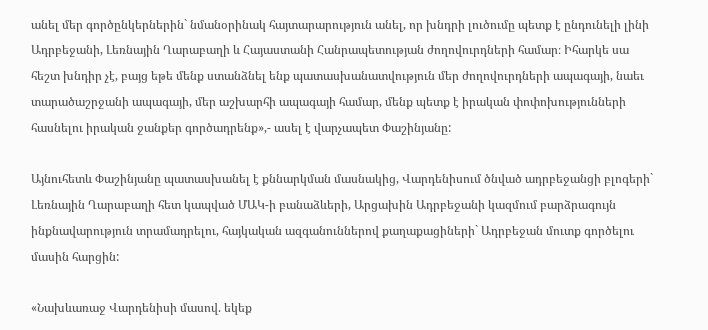անել մեր գործընկերներին` նմանօրինակ հայտարարություն անել, որ խնդրի լուծումը պետք է ընդունելի լինի Ադրբեջանի, Լեռնային Ղարաբաղի և Հայաստանի Հանրապետության ժողովուրդների համար։ Իհարկե սա հեշտ խնդիր չէ, բայց եթե մենք ստանձնել ենք պատասխանատվություն մեր ժողովուրդների ապագայի, նաեւ տարածաշրջանի ապագայի, մեր աշխարհի ապագայի համար, մենք պետք է իրական փոփոխությունների հասնելու իրական ջանքեր գործադրենք»,- ասել է վարչապետ Փաշինյանը:

Այնուհետև Փաշինյանը պատասխանել է քննարկման մասնակից, Վարդենիսում ծնված ադրբեջանցի բլոգերի` Լեռնային Ղարաբաղի հետ կապված ՄԱԿ-ի բանաձևերի, Արցախին Ադրբեջանի կազմում բարձրագույն ինքնավարություն տրամադրելու, հայկական ազգանուններով քաղաքացիների` Ադրբեջան մուտք գործելու մասին հարցին:

«Նախևառաջ Վարդենիսի մասով. եկեք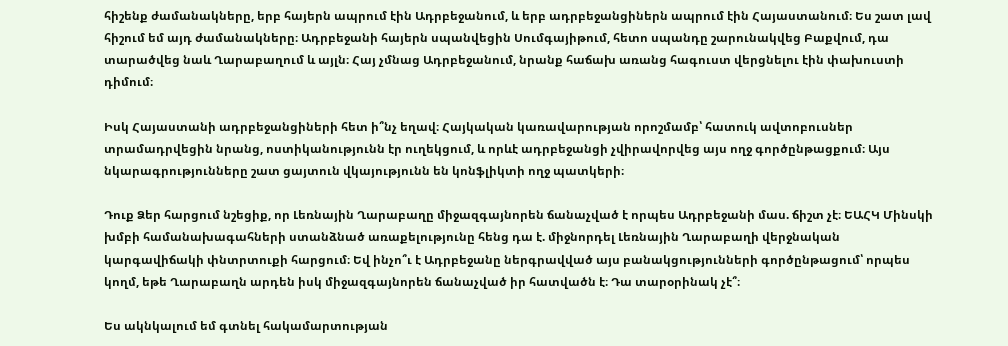հիշենք ժամանակները, երբ հայերն ապրում էին Ադրբեջանում, և երբ ադրբեջանցիներն ապրում էին Հայաստանում։ Ես շատ լավ հիշում եմ այդ ժամանակները։ Ադրբեջանի հայերն սպանվեցին Սումգայիթում, հետո սպանդը շարունակվեց Բաքվում, դա տարածվեց նաև Ղարաբաղում և այլն։ Հայ չմնաց Ադրբեջանում, նրանք հաճախ առանց հագուստ վերցնելու էին փախուստի դիմում։

Իսկ Հայաստանի ադրբեջանցիների հետ ի՞նչ եղավ։ Հայկական կառավարության որոշմամբ՝ հատուկ ավտոբուսներ տրամադրվեցին նրանց, ոստիկանությունն էր ուղեկցում, և որևէ ադրբեջանցի չվիրավորվեց այս ողջ գործընթացքում։ Այս նկարագրությունները շատ ցայտուն վկայությունն են կոնֆլիկտի ողջ պատկերի։

Դուք Ձեր հարցում նշեցիք, որ Լեռնային Ղարաբաղը միջազգայնորեն ճանաչված է որպես Ադրբեջանի մաս. ճիշտ չէ։ ԵԱՀԿ Մինսկի խմբի համանախագահների ստանձնած առաքելությունը հենց դա է. միջնորդել Լեռնային Ղարաբաղի վերջնական կարգավիճակի փնտրտուքի հարցում։ Եվ ինչո՞ւ է Ադրբեջանը ներգրավված այս բանակցությունների գործընթացում՝ որպես կողմ, եթե Ղարաբաղն արդեն իսկ միջազգայնորեն ճանաչված իր հատվածն է։ Դա տարօրինակ չէ՞։

Ես ակնկալում եմ գտնել հակամարտության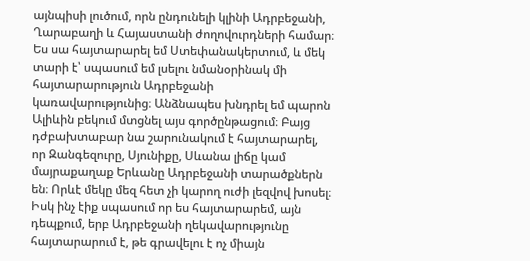այնպիսի լուծում, որն ընդունելի կլինի Ադրբեջանի, Ղարաբաղի և Հայաստանի ժողովուրդների համար։ Ես սա հայտարարել եմ Ստեփանակերտում, և մեկ տարի է՝ սպասում եմ լսելու նմանօրինակ մի հայտարարություն Ադրբեջանի կառավարությունից։ Անձնապես խնդրել եմ պարոն Ալիևին բեկում մտցնել այս գործընթացում։ Բայց դժբախտաբար նա շարունակում է հայտարարել, որ Զանգեզուրը, Սյունիքը, Սևանա լիճը կամ մայրաքաղաք Երևանը Ադրբեջանի տարածքներն են։ Որևէ մեկը մեզ հետ չի կարող ուժի լեզվով խոսել։ Իսկ ինչ էիք սպասում որ ես հայտարարեմ, այն դեպքում, երբ Ադրբեջանի ղեկավարությունը հայտարարում է, թե գրավելու է ոչ միայն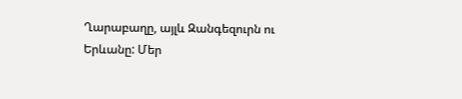Ղարաբաղը, այլև Զանգեզուրն ու Երևանը: Մեր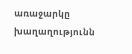առաջարկը խաղաղությունն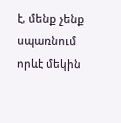է, մենք չենք սպառնում որևէ մեկին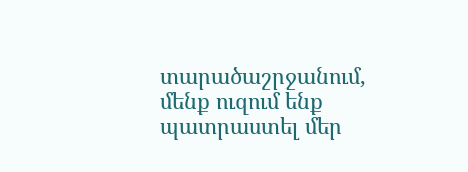տարածաշրջանում, մենք ուզում ենք պատրաստել մեր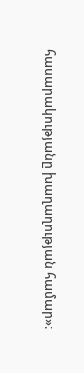հասարակությանը խաղաղության համար»։